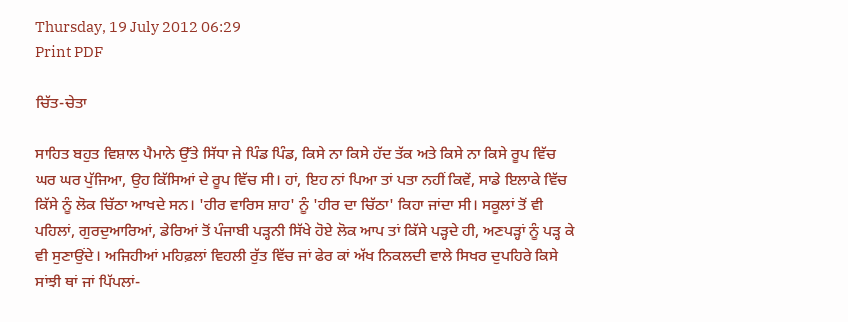Thursday, 19 July 2012 06:29
Print PDF

ਚਿੱਤ-ਚੇਤਾ

ਸਾਹਿਤ ਬਹੁਤ ਵਿਸ਼ਾਲ ਪੈਮਾਨੇ ਉੱਤੇ ਸਿੱਧਾ ਜੇ ਪਿੰਡ ਪਿੰਡ, ਕਿਸੇ ਨਾ ਕਿਸੇ ਹੱਦ ਤੱਕ ਅਤੇ ਕਿਸੇ ਨਾ ਕਿਸੇ ਰੂਪ ਵਿੱਚ ਘਰ ਘਰ ਪੁੱਜਿਆ, ਉਹ ਕਿੱਸਿਆਂ ਦੇ ਰੂਪ ਵਿੱਚ ਸੀ। ਹਾਂ, ਇਹ ਨਾਂ ਪਿਆ ਤਾਂ ਪਤਾ ਨਹੀਂ ਕਿਵੇਂ, ਸਾਡੇ ਇਲਾਕੇ ਵਿੱਚ ਕਿੱਸੇ ਨੂੰ ਲੋਕ ਚਿੱਠਾ ਆਖਦੇ ਸਨ। 'ਹੀਰ ਵਾਰਿਸ ਸ਼ਾਹ' ਨੂੰ 'ਹੀਰ ਦਾ ਚਿੱਠਾ' ਕਿਹਾ ਜਾਂਦਾ ਸੀ। ਸਕੂਲਾਂ ਤੋਂ ਵੀ ਪਹਿਲਾਂ, ਗੁਰਦੁਆਰਿਆਂ, ਡੇਰਿਆਂ ਤੋਂ ਪੰਜਾਬੀ ਪੜ੍ਹਨੀ ਸਿੱਖੇ ਹੋਏ ਲੋਕ ਆਪ ਤਾਂ ਕਿੱਸੇ ਪੜ੍ਹਦੇ ਹੀ, ਅਣਪੜ੍ਹਾਂ ਨੂੰ ਪੜ੍ਹ ਕੇ ਵੀ ਸੁਣਾਉਂਦੇ। ਅਜਿਹੀਆਂ ਮਹਿਫ਼ਲਾਂ ਵਿਹਲੀ ਰੁੱਤ ਵਿੱਚ ਜਾਂ ਫੇਰ ਕਾਂ ਅੱਖ ਨਿਕਲਦੀ ਵਾਲੇ ਸਿਖਰ ਦੁਪਹਿਰੇ ਕਿਸੇ ਸਾਂਝੀ ਥਾਂ ਜਾਂ ਪਿੱਪਲਾਂ-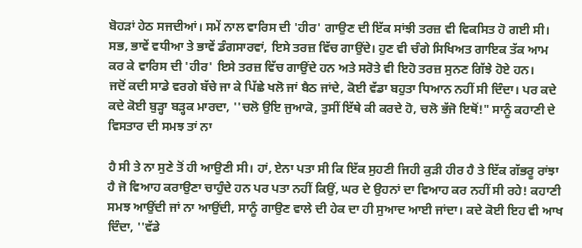ਬੋਹੜਾਂ ਹੇਠ ਸਜਦੀਆਂ। ਸਮੇਂ ਨਾਲ ਵਾਰਿਸ ਦੀ 'ਹੀਰ' ਗਾਉਣ ਦੀ ਇੱਕ ਸਾਂਝੀ ਤਰਜ਼ ਵੀ ਵਿਕਸਿਤ ਹੋ ਗਈ ਸੀ। ਸਭ, ਭਾਵੇਂ ਵਧੀਆ ਤੇ ਭਾਵੇਂ ਡੰਗਸਾਰਵਾਂ, ਇਸੇ ਤਰਜ਼ ਵਿੱਚ ਗਾਉਂਦੇ। ਹੁਣ ਵੀ ਚੰਗੇ ਸਿਖਿਅਤ ਗਾਇਕ ਤੱਕ ਆਮ ਕਰ ਕੇ ਵਾਰਿਸ ਦੀ 'ਹੀਰ' ਇਸੇ ਤਰਜ਼ ਵਿੱਚ ਗਾਉਂਦੇ ਹਨ ਅਤੇ ਸਰੋਤੇ ਵੀ ਇਹੋ ਤਰਜ਼ ਸੁਨਣ ਗਿੱਝੇ ਹੋਏ ਹਨ।
ਜਦੋਂ ਕਦੀ ਸਾਡੇ ਵਰਗੇ ਬੱਚੇ ਜਾ ਕੇ ਪਿੱਛੇ ਖਲੋ ਜਾਂ ਬੈਠ ਜਾਂਦੇ, ਕੋਈ ਵੱਡਾ ਬਹੁਤਾ ਧਿਆਨ ਨਹੀਂ ਸੀ ਦਿੰਦਾ। ਪਰ ਕਦੇ ਕਦੇ ਕੋਈ ਬੁੜ੍ਹਾ ਬੜ੍ਹਕ ਮਾਰਦਾ, ''ਚਲੋ ਉਇ ਜੁਆਕੋ, ਤੁਸੀਂ ਇੱਥੇ ਕੀ ਕਰਦੇ ਹੋ, ਚਲੋ ਭੱਜੋ ਇਥੋਂ!" ਸਾਨੂੰ ਕਹਾਣੀ ਦੇ ਵਿਸਤਾਰ ਦੀ ਸਮਝ ਤਾਂ ਨਾ

ਹੈ ਸੀ ਤੇ ਨਾ ਸੁਣੇ ਤੋਂ ਹੀ ਆਉਣੀ ਸੀ। ਹਾਂ, ਏਨਾ ਪਤਾ ਸੀ ਕਿ ਇੱਕ ਸੁਹਣੀ ਜਿਹੀ ਕੁੜੀ ਹੀਰ ਹੈ ਤੇ ਇੱਕ ਗੱਭਰੂ ਰਾਂਝਾ ਹੈ ਜੋ ਵਿਆਹ ਕਰਾਉਣਾ ਚਾਹੁੰਦੇ ਹਨ ਪਰ ਪਤਾ ਨਹੀਂ ਕਿਉਂ, ਘਰ ਦੇ ਉਹਨਾਂ ਦਾ ਵਿਆਹ ਕਰ ਨਹੀਂ ਸੀ ਰਹੇ! ਕਹਾਣੀ ਸਮਝ ਆਉਂਦੀ ਜਾਂ ਨਾ ਆਉਂਦੀ, ਸਾਨੂੰ ਗਾਉਣ ਵਾਲੇ ਦੀ ਹੇਕ ਦਾ ਹੀ ਸੁਆਦ ਆਈ ਜਾਂਦਾ। ਕਦੇ ਕੋਈ ਇਹ ਵੀ ਆਖ ਦਿੰਦਾ, ''ਵੱਡੇ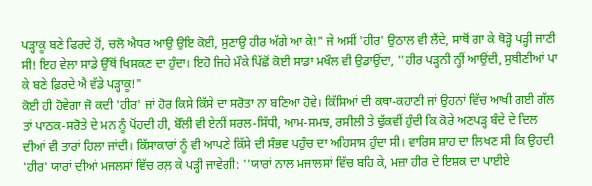ਪੜ੍ਹਾਕੂ ਬਣੇ ਫਿਰਦੇ ਹੋਂ, ਚਲੋ ਐਧਰ ਆਉ ਉਇ ਕੋਈ, ਸੁਣਾਉ ਹੀਰ ਅੱਗੇ ਆ ਕੇ!" ਜੇ ਅਸੀਂ 'ਹੀਰ' ਉਠਾਲ ਵੀ ਲੈਂਦੇ, ਸਾਥੋਂ ਗਾ ਕੇ ਥੋੜ੍ਹੋ ਪੜ੍ਹੀ ਜਾਣੀ ਸੀ! ਇਹ ਵੇਲਾ ਸਾਡੇ ਉੱਥੋਂ ਖਿਸਕਣ ਦਾ ਹੁੰਦਾ। ਇਹੋ ਜਿਹੇ ਮੌਕੇ ਪਿੱਛੋਂ ਕੋਈ ਸਾਡਾ ਮਖੌਲ ਵੀ ਉਡਾਉਂਦਾ, ''ਹੀਰ ਪੜ੍ਹਨੀ ਨ੍ਹੀਂ ਆਉਂਦੀ, ਸੁਥੀਣੀਆਂ ਪਾ ਕੇ ਬਣੇ ਫ਼ਿਰਦੇ ਐ ਵੱਡੇ ਪੜ੍ਹਾਕੂ!"
ਕੋਈ ਹੀ ਹੋਵੇਗਾ ਜੋ ਕਦੀ 'ਹੀਰ' ਜਾਂ ਹੋਰ ਕਿਸੇ ਕਿੱਸੇ ਦਾ ਸਰੋਤਾ ਨਾ ਬਣਿਆ ਹੋਵੇ। ਕਿੱਸਿਆਂ ਦੀ ਕਥਾ-ਕਹਾਣੀ ਜਾਂ ਉਹਨਾਂ ਵਿੱਚ ਆਖੀ ਗਈ ਗੱਲ ਤਾਂ ਪਾਠਕ-ਸਰੋਤੇ ਦੇ ਮਨ ਨੂੰ ਪੋਂਹਦੀ ਹੀ, ਬੋੱਲੀ ਵੀ ਏਨੀਂ ਸਰਲ-ਸਿੱਧੀ, ਆਮ-ਸਮਝ, ਰਸੀਲੀ ਤੇ ਢੁੱਕਵੀਂ ਹੁੰਦੀ ਕਿ ਕੋਰੇ ਅਣਪੜ੍ਹ ਬੰਦੇ ਦੇ ਦਿਲ ਦੀਆਂ ਵੀ ਤਾਰਾਂ ਹਿਲਾ ਜਾਂਦੀ। ਕਿੱਸਾਕਾਰਾਂ ਨੂੰ ਵੀ ਆਪਣੇ ਕਿੱਸੇ ਦੀ ਸੰਭਵ ਪਹੁੰਚ ਦਾ ਅਹਿਸਾਸ ਹੁੰਦਾ ਸੀ। ਵਾਰਿਸ ਸ਼ਾਹ ਦਾ ਲਿਖਣ ਸੀ ਕਿ ਉਹਦੀ 'ਹੀਰ' ਯਾਰਾਂ ਦੀਆਂ ਮਜਲਸਾਂ ਵਿੱਚ ਰਲ਼ ਕੇ ਪੜ੍ਹੀ ਜਾਵੇਗੀ: ''ਯਾਰਾਂ ਨਾਲ ਮਜਾਲਸਾਂ ਵਿੱਚ ਬਹਿ ਕੇ, ਮਜ਼ਾ ਹੀਰ ਦੇ ਇਸ਼ਕ ਦਾ ਪਾਈਏ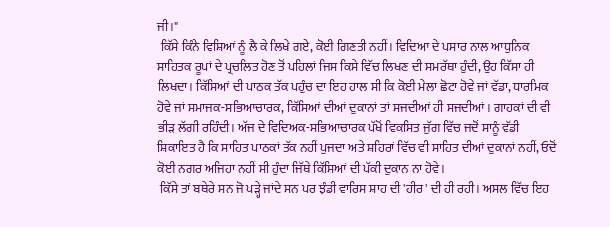ਜੀ।"
 ਕਿੱਸੇ ਕਿੰਨੇ ਵਿਸ਼ਿਆਂ ਨੂੰ ਲੈ ਕੇ ਲਿਖੇ ਗਏ, ਕੋਈ ਗਿਣਤੀ ਨਹੀਂ। ਵਿਦਿਆ ਦੇ ਪਸਾਰ ਨਾਲ ਆਧੁਨਿਕ ਸਾਹਿਤਕ ਰੂਪਾਂ ਦੇ ਪ੍ਰਚਲਿਤ ਹੋਣ ਤੋਂ ਪਹਿਲਾਂ ਜਿਸ ਕਿਸੇ ਵਿੱਚ ਲਿਖਣ ਦੀ ਸਮਰੱਥਾ ਹੁੰਦੀ, ਉਹ ਕਿੱਸਾ ਹੀ ਲਿਖਦਾ। ਕਿੱਸਿਆਂ ਦੀ ਪਾਠਕ ਤੱਕ ਪਹੁੰਚ ਦਾ ਇਹ ਹਾਲ ਸੀ ਕਿ ਕੋਈ ਮੇਲਾ ਛੋਟਾ ਹੋਵੇ ਜਾਂ ਵੱਡਾ, ਧਾਰਮਿਕ ਹੋਵੇ ਜਾਂ ਸਮਾਜਕ-ਸਭਿਆਚਾਰਕ, ਕਿੱਸਿਆਂ ਦੀਆਂ ਦੁਕਾਨਾਂ ਤਾਂ ਸਜਦੀਆਂ ਹੀ ਸਜਦੀਆਂ। ਗਾਹਕਾਂ ਦੀ ਵੀ ਭੀੜ ਲੱਗੀ ਰਹਿੰਦੀ। ਅੱਜ ਦੇ ਵਿਦਿਅਕ-ਸਭਿਆਚਾਰਕ ਪੱਖੋਂ ਵਿਕਸਿਤ ਜੁੱਗ ਵਿੱਚ ਜਦੋਂ ਸਾਨੂੰ ਵੱਡੀ ਸ਼ਿਕਾਇਤ ਹੈ ਕਿ ਸਾਹਿਤ ਪਾਠਕਾਂ ਤੱਕ ਨਹੀਂ ਪੁਜਦਾ ਅਤੇ ਸ਼ਹਿਰਾਂ ਵਿੱਚ ਵੀ ਸਾਹਿਤ ਦੀਆਂ ਦੁਕਾਨਾਂ ਨਹੀਂ, ਓਦੋਂ ਕੋਈ ਨਗਰ ਅਜਿਹਾ ਨਹੀਂ ਸੀ ਹੁੰਦਾ ਜਿੱਥੇ ਕਿੱਸਿਆਂ ਦੀ ਪੱਕੀ ਦੁਕਾਨ ਨਾ ਹੋਵੇ।
 ਕਿੱਸੇ ਤਾਂ ਬਥੇਰੇ ਸਨ ਜੋ ਪੜ੍ਹੇ ਜਾਂਦੇ ਸਨ ਪਰ ਝੰਡੀ ਵਾਰਿਸ ਸ਼ਾਹ ਦੀ 'ਹੀਰ' ਦੀ ਹੀ ਰਹੀ। ਅਸਲ ਵਿੱਚ ਇਹ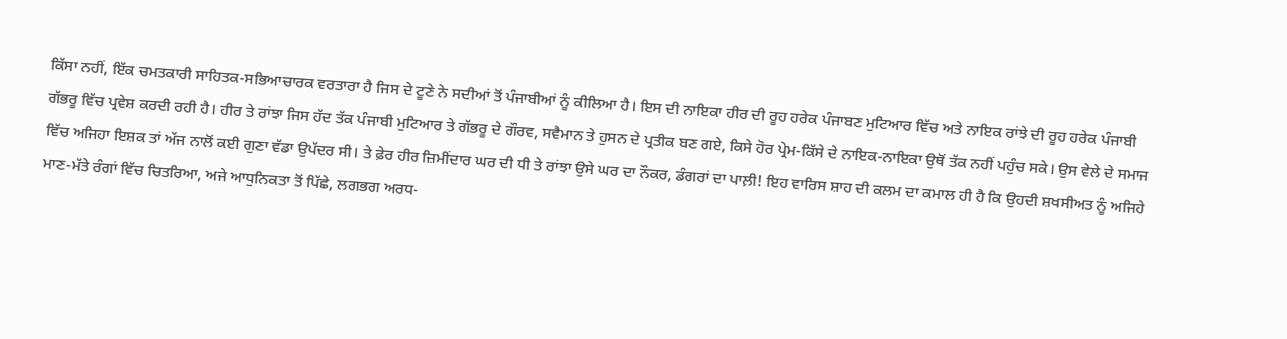ਕਿੱਸਾ ਨਹੀਂ, ਇੱਕ ਚਮਤਕਾਰੀ ਸਾਹਿਤਕ-ਸਭਿਆਚਾਰਕ ਵਰਤਾਰਾ ਹੈ ਜਿਸ ਦੇ ਟੂਣੇ ਨੇ ਸਦੀਆਂ ਤੋਂ ਪੰਜਾਬੀਆਂ ਨੂੰ ਕੀਲਿਆ ਹੈ। ਇਸ ਦੀ ਨਾਇਕਾ ਹੀਰ ਦੀ ਰੂਹ ਹਰੇਕ ਪੰਜਾਬਣ ਮੁਟਿਆਰ ਵਿੱਚ ਅਤੇ ਨਾਇਕ ਰਾਂਝੇ ਦੀ ਰੂਹ ਹਰੇਕ ਪੰਜਾਬੀ ਗੱਭਰੂ ਵਿੱਚ ਪ੍ਰਵੇਸ਼ ਕਰਦੀ ਰਹੀ ਹੈ। ਹੀਰ ਤੇ ਰਾਂਝਾ ਜਿਸ ਹੱਦ ਤੱਕ ਪੰਜਾਬੀ ਮੁਟਿਆਰ ਤੇ ਗੱਭਰੂ ਦੇ ਗੌਰਵ, ਸਵੈਮਾਨ ਤੇ ਹੁਸਨ ਦੇ ਪ੍ਰਤੀਕ ਬਣ ਗਏ, ਕਿਸੇ ਹੋਰ ਪ੍ਰੇਮ-ਕਿੱਸੇ ਦੇ ਨਾਇਕ-ਨਾਇਕਾ ਉਥੋਂ ਤੱਕ ਨਹੀਂ ਪਹੁੰਚ ਸਕੇ। ਉਸ ਵੇਲੇ ਦੇ ਸਮਾਜ ਵਿੱਚ ਅਜਿਹਾ ਇਸ਼ਕ ਤਾਂ ਅੱਜ ਨਾਲੋਂ ਕਈ ਗੁਣਾ ਵੱਡਾ ਉਪੱਦਰ ਸੀ। ਤੇ ਫ਼ੇਰ ਹੀਰ ਜ਼ਿਮੀਂਦਾਰ ਘਰ ਦੀ ਧੀ ਤੇ ਰਾਂਝਾ ਉਸੇ ਘਰ ਦਾ ਨੌਕਰ, ਡੰਗਰਾਂ ਦਾ ਪਾਲ਼ੀ! ਇਹ ਵਾਰਿਸ ਸ਼ਾਹ ਦੀ ਕਲਮ ਦਾ ਕਮਾਲ ਹੀ ਹੈ ਕਿ ਉਹਦੀ ਸ਼ਖਸੀਅਤ ਨੂੰ ਅਜਿਹੇ ਮਾਣ-ਮੱਤੇ ਰੰਗਾਂ ਵਿੱਚ ਚਿਤਰਿਆ, ਅਜੇ ਆਧੁਨਿਕਤਾ ਤੋਂ ਪਿੱਛੇ, ਲਗਭਗ ਅਰਧ-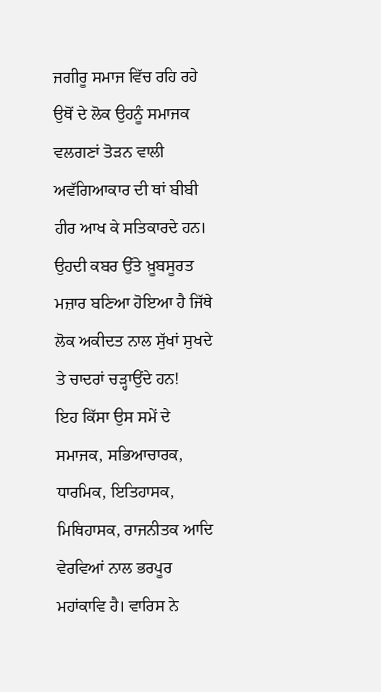ਜਗੀਰੂ ਸਮਾਜ ਵਿੱਚ ਰਹਿ ਰਹੇ ਉਥੋਂ ਦੇ ਲੋਕ ਉਹਨੂੰ ਸਮਾਜਕ ਵਲਗਣਾਂ ਤੋੜਨ ਵਾਲੀ ਅਵੱਗਿਆਕਾਰ ਦੀ ਥਾਂ ਬੀਬੀ ਹੀਰ ਆਖ ਕੇ ਸਤਿਕਾਰਦੇ ਹਨ। ਉਹਦੀ ਕਬਰ ਉੱਤੇ ਖ਼ੂਬਸੂਰਤ ਮਜ਼ਾਰ ਬਣਿਆ ਹੋਇਆ ਹੈ ਜਿੱਥੇ ਲੋਕ ਅਕੀਦਤ ਨਾਲ ਸੁੱਖਾਂ ਸੁਖਦੇ ਤੇ ਚਾਦਰਾਂ ਚੜ੍ਹਾਉਂਦੇ ਹਨ!
ਇਹ ਕਿੱਸਾ ਉਸ ਸਮੇਂ ਦੇ ਸਮਾਜਕ, ਸਭਿਆਚਾਰਕ, ਧਾਰਮਿਕ, ਇਤਿਹਾਸਕ, ਮਿਥਿਹਾਸਕ, ਰਾਜਨੀਤਕ ਆਦਿ ਵੇਰਵਿਆਂ ਨਾਲ ਭਰਪੂਰ ਮਹਾਂਕਾਵਿ ਹੈ। ਵਾਰਿਸ ਨੇ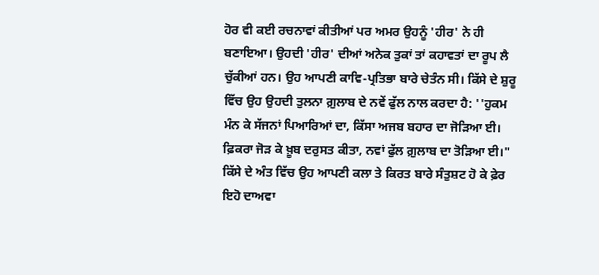ਹੋਰ ਵੀ ਕਈ ਰਚਨਾਵਾਂ ਕੀਤੀਆਂ ਪਰ ਅਮਰ ਉਹਨੂੰ 'ਹੀਰ' ਨੇ ਹੀ ਬਣਾਇਆ। ਉਹਦੀ 'ਹੀਰ' ਦੀਆਂ ਅਨੇਕ ਤੁਕਾਂ ਤਾਂ ਕਹਾਵਤਾਂ ਦਾ ਰੂਪ ਲੈ ਚੁੱਕੀਆਂ ਹਨ। ਉਹ ਆਪਣੀ ਕਾਵਿ-ਪ੍ਰਤਿਭਾ ਬਾਰੇ ਚੇਤੰਨ ਸੀ। ਕਿੱਸੇ ਦੇ ਸ਼ੁਰੂ ਵਿੱਚ ਉਹ ਉਹਦੀ ਤੁਲਨਾ ਗ਼ੁਲਾਬ ਦੇ ਨਵੇਂ ਫੁੱਲ ਨਾਲ ਕਰਦਾ ਹੈ: ''ਹੁਕਮ ਮੰਨ ਕੇ ਸੱਜਨਾਂ ਪਿਆਰਿਆਂ ਦਾ, ਕਿੱਸਾ ਅਜਬ ਬਹਾਰ ਦਾ ਜੋੜਿਆ ਈ। ਫ਼ਿਕਰਾ ਜੋੜ ਕੇ ਖ਼ੂਬ ਦਰੁਸਤ ਕੀਤਾ, ਨਵਾਂ ਫੁੱਲ ਗ਼ੁਲਾਬ ਦਾ ਤੋੜਿਆ ਈ।" ਕਿੱਸੇ ਦੇ ਅੰਤ ਵਿੱਚ ਉਹ ਆਪਣੀ ਕਲਾ ਤੇ ਕਿਰਤ ਬਾਰੇ ਸੰਤੁਸ਼ਟ ਹੋ ਕੇ ਫ਼ੇਰ ਇਹੋ ਦਾਅਵਾ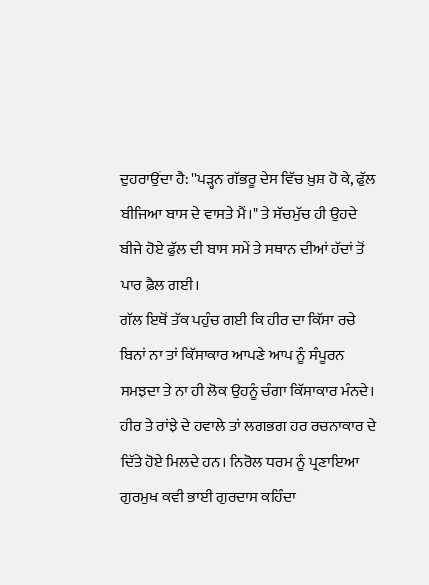ਦੁਹਰਾਉਂਦਾ ਹੈ: ''ਪੜ੍ਹਨ ਗੱਭਰੂ ਦੇਸ ਵਿੱਚ ਖ਼ੁਸ਼ ਹੋ ਕੇ, ਫੁੱਲ ਬੀਜਿਆ ਬਾਸ ਦੇ ਵਾਸਤੇ ਮੈਂ।" ਤੇ ਸੱਚਮੁੱਚ ਹੀ ਉਹਦੇ ਬੀਜੇ ਹੋਏ ਫੁੱਲ ਦੀ ਬਾਸ ਸਮੇਂ ਤੇ ਸਥਾਨ ਦੀਆਂ ਹੱਦਾਂ ਤੋਂ ਪਾਰ ਫ਼ੈਲ ਗਈ।
ਗੱਲ ਇਥੋਂ ਤੱਕ ਪਹੁੰਚ ਗਈ ਕਿ ਹੀਰ ਦਾ ਕਿੱਸਾ ਰਚੇ ਬਿਨਾਂ ਨਾ ਤਾਂ ਕਿੱਸਾਕਾਰ ਆਪਣੇ ਆਪ ਨੂੰ ਸੰਪੂਰਨ ਸਮਝਦਾ ਤੇ ਨਾ ਹੀ ਲੋਕ ਉਹਨੂੰ ਚੰਗਾ ਕਿੱਸਾਕਾਰ ਮੰਨਦੇ। ਹੀਰ ਤੇ ਰਾਂਝੇ ਦੇ ਹਵਾਲੇ ਤਾਂ ਲਗਭਗ ਹਰ ਰਚਨਾਕਾਰ ਦੇ ਦਿੱਤੇ ਹੋਏ ਮਿਲਦੇ ਹਨ। ਨਿਰੋਲ ਧਰਮ ਨੂੰ ਪ੍ਰਣਾਇਆ ਗੁਰਮੁਖ ਕਵੀ ਭਾਈ ਗੁਰਦਾਸ ਕਹਿੰਦਾ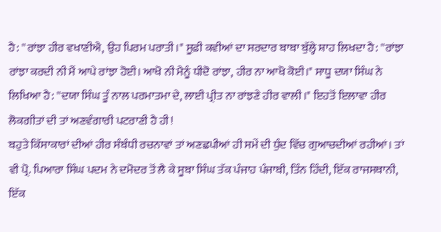ਹੈ: ''ਰਾਂਝਾ ਹੀਰ ਵਖਾਣੀਐ, ਉਹ ਪਿਰਮ ਪਰਾਤੀ।" ਸੂਫ਼ੀ ਕਵੀਆਂ ਦਾ ਸਰਦਾਰ ਬਾਬਾ ਬੁੱਲ੍ਹੇ ਸ਼ਾਹ ਲਿਖਦਾ ਹੈ: ''ਰਾਂਝਾ ਰਾਂਝਾ ਕਰਦੀ ਨੀ ਮੈਂ ਆਪੇ ਰਾਂਝਾ ਹੋਈ। ਆਖੋ ਨੀ ਮੈਨੂੰ ਧੀਦੋ ਰਾਂਝਾ, ਹੀਰ ਨਾ ਆਖੋ ਕੋਈ।" ਸਾਧੂ ਦਯਾ ਸਿੰਘ ਨੇ ਲਿਖਿਆ ਹੈ: ''ਦਯਾ ਸਿੰਘ ਤੂੰ ਨਾਲ ਪਰਮਾਤਮਾ ਦੇ, ਲਾਈ ਪ੍ਰੀਤ ਨਾ ਰਾਂਝਣੇ ਹੀਰ ਵਾਲੀ।" ਇਹਤੋਂ ਇਲਾਵਾ ਹੀਰ ਲੋਕਗੀਤਾਂ ਦੀ ਤਾਂ ਅਣਵੰਗਾਰੀ ਪਟਰਾਣੀ ਹੈ ਹੀ!
ਬਹੁਤੇ ਕਿੱਸਾਕਾਰਾਂ ਦੀਆਂ ਹੀਰ ਸੰਬੰਧੀ ਰਚਨਾਵਾਂ ਤਾਂ ਅਣਛਪੀਆਂ ਹੀ ਸਮੇਂ ਦੀ ਧੁੰਦ ਵਿੱਚ ਗੁਆਚਦੀਆਂ ਰਹੀਆਂ। ਤਾਂ ਵੀ ਪ੍ਰੋ. ਪਿਆਰਾ ਸਿੰਘ ਪਦਮ ਨੇ ਦਮੋਦਰ ਤੋਂ ਲੈ ਕੇ ਸੂਬਾ ਸਿੰਘ ਤੱਕ ਪੰਜਾਹ ਪੰਜਾਬੀ, ਤਿੰਨ ਹਿੰਦੀ, ਇੱਕ ਰਾਜਸਥਾਨੀ, ਇੱਕ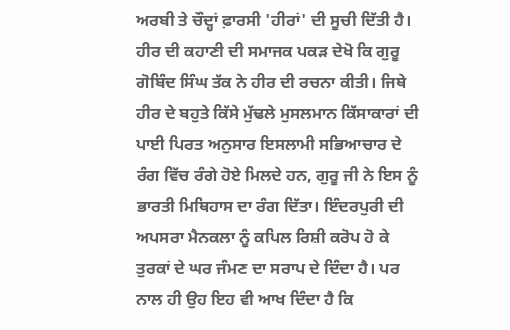ਅਰਬੀ ਤੇ ਚੌਦ੍ਹਾਂ ਫ਼ਾਰਸੀ 'ਹੀਰਾਂ' ਦੀ ਸੂਚੀ ਦਿੱਤੀ ਹੈ। ਹੀਰ ਦੀ ਕਹਾਣੀ ਦੀ ਸਮਾਜਕ ਪਕੜ ਦੇਖੋ ਕਿ ਗੁਰੂ ਗੋਬਿੰਦ ਸਿੰਘ ਤੱਕ ਨੇ ਹੀਰ ਦੀ ਰਚਨਾ ਕੀਤੀ। ਜਿਥੇ ਹੀਰ ਦੇ ਬਹੁਤੇ ਕਿੱਸੇ ਮੁੱਢਲੇ ਮੁਸਲਮਾਨ ਕਿੱਸਾਕਾਰਾਂ ਦੀ ਪਾਈ ਪਿਰਤ ਅਨੁਸਾਰ ਇਸਲਾਮੀ ਸਭਿਆਚਾਰ ਦੇ ਰੰਗ ਵਿੱਚ ਰੰਗੇ ਹੋਏ ਮਿਲਦੇ ਹਨ, ਗੁਰੂ ਜੀ ਨੇ ਇਸ ਨੂੰ ਭਾਰਤੀ ਮਿਥਿਹਾਸ ਦਾ ਰੰਗ ਦਿੱਤਾ। ਇੰਦਰਪੁਰੀ ਦੀ ਅਪਸਰਾ ਮੈਨਕਲਾ ਨੂੰ ਕਪਿਲ ਰਿਸ਼ੀ ਕਰੋਪ ਹੋ ਕੇ ਤੁਰਕਾਂ ਦੇ ਘਰ ਜੰਮਣ ਦਾ ਸਰਾਪ ਦੇ ਦਿੰਦਾ ਹੈ। ਪਰ ਨਾਲ ਹੀ ਉਹ ਇਹ ਵੀ ਆਖ ਦਿੰਦਾ ਹੈ ਕਿ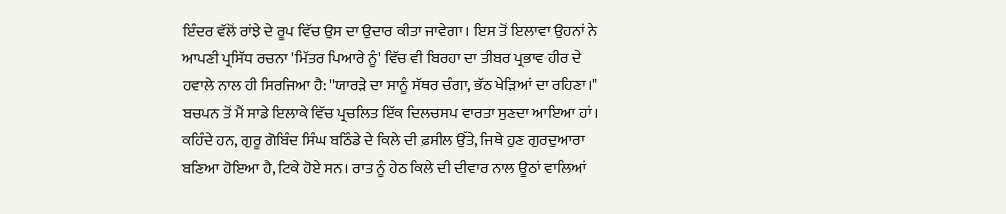ਇੰਦਰ ਵੱਲੋਂ ਰਾਂਝੇ ਦੇ ਰੂਪ ਵਿੱਚ ਉਸ ਦਾ ਉਦਾਰ ਕੀਤਾ ਜਾਵੇਗਾ। ਇਸ ਤੋਂ ਇਲਾਵਾ ਉਹਨਾਂ ਨੇ ਆਪਣੀ ਪ੍ਰਸਿੱਧ ਰਚਨਾ 'ਮਿੱਤਰ ਪਿਆਰੇ ਨੂੰ' ਵਿੱਚ ਵੀ ਬਿਰਹਾ ਦਾ ਤੀਬਰ ਪ੍ਰਭਾਵ ਹੀਰ ਦੇ ਹਵਾਲੇ ਨਾਲ ਹੀ ਸਿਰਜਿਆ ਹੈ: ''ਯਾਰੜੇ ਦਾ ਸਾਨੂੰ ਸੱਥਰ ਚੰਗਾ, ਭੱਠ ਖੇੜਿਆਂ ਦਾ ਰਹਿਣਾ।"
ਬਚਪਨ ਤੋਂ ਮੈਂ ਸਾਡੇ ਇਲਾਕੇ ਵਿੱਚ ਪ੍ਰਚਲਿਤ ਇੱਕ ਦਿਲਚਸਪ ਵਾਰਤਾ ਸੁਣਦਾ ਆਇਆ ਹਾਂ। ਕਹਿੰਦੇ ਹਨ, ਗੁਰੂ ਗੋਬਿੰਦ ਸਿੰਘ ਬਠਿੰਡੇ ਦੇ ਕਿਲੇ ਦੀ ਫ਼ਸੀਲ ਉੱਤੇ, ਜਿਥੇ ਹੁਣ ਗੁਰਦੁਆਰਾ ਬਣਿਆ ਹੋਇਆ ਹੈ, ਟਿਕੇ ਹੋਏ ਸਨ। ਰਾਤ ਨੂੰ ਹੇਠ ਕਿਲੇ ਦੀ ਦੀਵਾਰ ਨਾਲ ਊਠਾਂ ਵਾਲਿਆਂ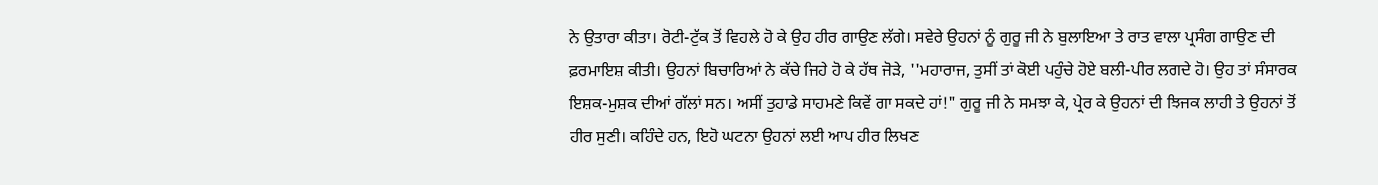ਨੇ ਉਤਾਰਾ ਕੀਤਾ। ਰੋਟੀ-ਟੁੱਕ ਤੋਂ ਵਿਹਲੇ ਹੋ ਕੇ ਉਹ ਹੀਰ ਗਾਉਣ ਲੱਗੇ। ਸਵੇਰੇ ਉਹਨਾਂ ਨੂੰ ਗੁਰੂ ਜੀ ਨੇ ਬੁਲਾਇਆ ਤੇ ਰਾਤ ਵਾਲਾ ਪ੍ਰਸੰਗ ਗਾਉਣ ਦੀ ਫ਼ਰਮਾਇਸ਼ ਕੀਤੀ। ਉਹਨਾਂ ਬਿਚਾਰਿਆਂ ਨੇ ਕੱਚੇ ਜਿਹੇ ਹੋ ਕੇ ਹੱਥ ਜੋੜੇ, ''ਮਹਾਰਾਜ, ਤੁਸੀਂ ਤਾਂ ਕੋਈ ਪਹੁੰਚੇ ਹੋਏ ਬਲੀ-ਪੀਰ ਲਗਦੇ ਹੋ। ਉਹ ਤਾਂ ਸੰਸਾਰਕ ਇਸ਼ਕ-ਮੁਸ਼ਕ ਦੀਆਂ ਗੱਲਾਂ ਸਨ। ਅਸੀਂ ਤੁਹਾਡੇ ਸਾਹਮਣੇ ਕਿਵੇਂ ਗਾ ਸਕਦੇ ਹਾਂ!" ਗੁਰੂ ਜੀ ਨੇ ਸਮਝਾ ਕੇ, ਪ੍ਰੇਰ ਕੇ ਉਹਨਾਂ ਦੀ ਝਿਜਕ ਲਾਹੀ ਤੇ ਉਹਨਾਂ ਤੋਂ ਹੀਰ ਸੁਣੀ। ਕਹਿੰਦੇ ਹਨ, ਇਹੋ ਘਟਨਾ ਉਹਨਾਂ ਲਈ ਆਪ ਹੀਰ ਲਿਖਣ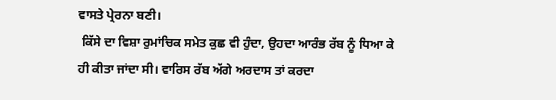ਵਾਸਤੇ ਪ੍ਰੇਰਨਾ ਬਣੀ।
 ਕਿੱਸੇ ਦਾ ਵਿਸ਼ਾ ਰੁਮਾਂਚਿਕ ਸਮੇਤ ਕੁਛ ਵੀ ਹੁੰਦਾ, ਉਹਦਾ ਆਰੰਭ ਰੱਬ ਨੂੰ ਧਿਆ ਕੇ ਹੀ ਕੀਤਾ ਜਾਂਦਾ ਸੀ। ਵਾਰਿਸ ਰੱਬ ਅੱਗੇ ਅਰਦਾਸ ਤਾਂ ਕਰਦਾ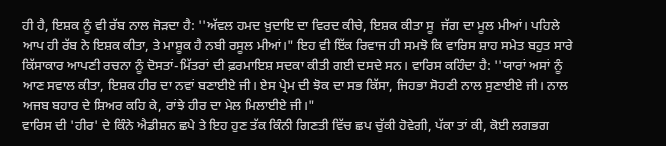ਹੀ ਹੈ, ਇਸ਼ਕ ਨੂੰ ਵੀ ਰੱਬ ਨਾਲ ਜੋੜਦਾ ਹੈ: ''ਅੱਵਲ ਹਮਦ ਖ਼ੁਦਾਇ ਦਾ ਵਿਰਦ ਕੀਚੇ, ਇਸ਼ਕ ਕੀਤਾ ਸੂ  ਜੱਗ ਦਾ ਮੂਲ ਮੀਆਂ। ਪਹਿਲੇ ਆਪ ਹੀ ਰੱਬ ਨੇ ਇਸ਼ਕ ਕੀਤਾ, ਤੇ ਮਾਸ਼ੂਕ ਹੈ ਨਬੀ ਰਸੂਲ ਮੀਆਂ।" ਇਹ ਵੀ ਇੱਕ ਰਿਵਾਜ ਹੀ ਸਮਝੋ ਕਿ ਵਾਰਿਸ ਸ਼ਾਹ ਸਮੇਤ ਬਹੁਤ ਸਾਰੇ ਕਿੱਸਾਕਾਰ ਆਪਣੀ ਰਚਨਾ ਨੂੰ ਦੋਸਤਾਂ-ਮਿੱਤਰਾਂ ਦੀ ਫ਼ਰਮਾਇਸ਼ ਸਦਕਾ ਕੀਤੀ ਗਈ ਦਸਦੇ ਸਨ। ਵਾਰਿਸ ਕਹਿੰਦਾ ਹੈ: ''ਯਾਰਾਂ ਅਸਾਂ ਨੂੰ ਆਣ ਸਵਾਲ ਕੀਤਾ, ਇਸ਼ਕ ਹੀਰ ਦਾ ਨਵਾਂ ਬਣਾਈਏ ਜੀ। ਏਸ ਪ੍ਰੇਮ ਦੀ ਝੋਕ ਦਾ ਸਭ ਕਿੱਸਾ, ਜਿਹਭਾ ਸੋਹਣੀ ਨਾਲ ਸੁਣਾਈਏ ਜੀ। ਨਾਲ ਅਜਬ ਬਹਾਰ ਦੇ ਸ਼ਿਅਰ ਕਹਿ ਕੇ, ਰਾਂਝੇ ਹੀਰ ਦਾ ਮੇਲ ਮਿਲਾਈਏ ਜੀ।"
ਵਾਰਿਸ ਦੀ 'ਹੀਰ' ਦੇ ਕਿੰਨੇ ਐਡੀਸ਼ਨ ਛਪੇ ਤੇ ਇਹ ਹੁਣ ਤੱਕ ਕਿੰਨੀ ਗਿਣਤੀ ਵਿੱਚ ਛਪ ਚੁੱਕੀ ਹੋਵੇਗੀ, ਪੱਕਾ ਤਾਂ ਕੀ, ਕੋਈ ਲਗਭਗ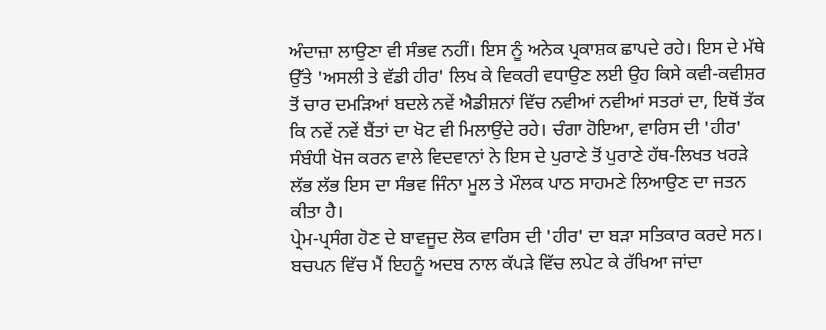ਅੰਦਾਜ਼ਾ ਲਾਉਣਾ ਵੀ ਸੰਭਵ ਨਹੀਂ। ਇਸ ਨੂੰ ਅਨੇਕ ਪ੍ਰਕਾਸ਼ਕ ਛਾਪਦੇ ਰਹੇ। ਇਸ ਦੇ ਮੱਥੇ ਉੱਤੇ 'ਅਸਲੀ ਤੇ ਵੱਡੀ ਹੀਰ' ਲਿਖ ਕੇ ਵਿਕਰੀ ਵਧਾਉਣ ਲਈ ਉਹ ਕਿਸੇ ਕਵੀ-ਕਵੀਸ਼ਰ ਤੋਂ ਚਾਰ ਦਮੜਿਆਂ ਬਦਲੇ ਨਵੇਂ ਐਡੀਸ਼ਨਾਂ ਵਿੱਚ ਨਵੀਆਂ ਨਵੀਆਂ ਸਤਰਾਂ ਦਾ, ਇਥੋਂ ਤੱਕ ਕਿ ਨਵੇਂ ਨਵੇਂ ਬੈਂਤਾਂ ਦਾ ਖੋਟ ਵੀ ਮਿਲਾਉਂਦੇ ਰਹੇ। ਚੰਗਾ ਹੋਇਆ, ਵਾਰਿਸ ਦੀ 'ਹੀਰ' ਸੰਬੰਧੀ ਖੋਜ ਕਰਨ ਵਾਲੇ ਵਿਦਵਾਨਾਂ ਨੇ ਇਸ ਦੇ ਪੁਰਾਣੇ ਤੋਂ ਪੁਰਾਣੇ ਹੱਥ-ਲਿਖਤ ਖਰੜੇ ਲੱਭ ਲੱਭ ਇਸ ਦਾ ਸੰਭਵ ਜਿੰਨਾ ਮੂਲ ਤੇ ਮੌਲਕ ਪਾਠ ਸਾਹਮਣੇ ਲਿਆਉਣ ਦਾ ਜਤਨ ਕੀਤਾ ਹੈ।
ਪ੍ਰੇਮ-ਪ੍ਰਸੰਗ ਹੋਣ ਦੇ ਬਾਵਜੂਦ ਲੋਕ ਵਾਰਿਸ ਦੀ 'ਹੀਰ' ਦਾ ਬੜਾ ਸਤਿਕਾਰ ਕਰਦੇ ਸਨ। ਬਚਪਨ ਵਿੱਚ ਮੈਂ ਇਹਨੂੰ ਅਦਬ ਨਾਲ ਕੱਪੜੇ ਵਿੱਚ ਲਪੇਟ ਕੇ ਰੱਖਿਆ ਜਾਂਦਾ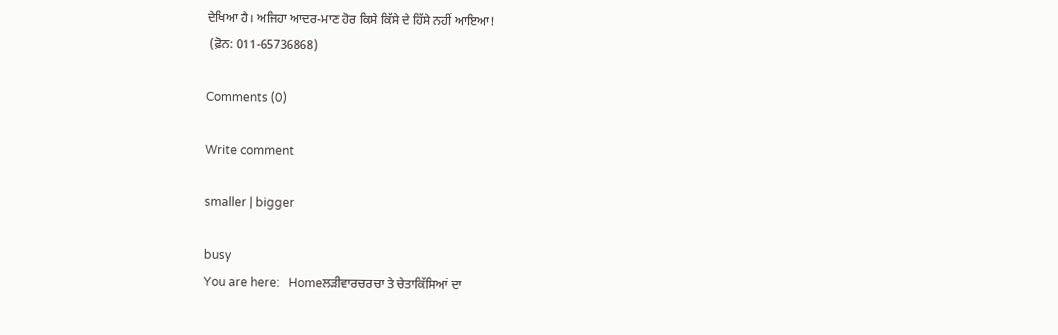ਦੇਖਿਆ ਹੈ। ਅਜਿਹਾ ਆਦਰ-ਮਾਣ ਹੋਰ ਕਿਸੇ ਕਿੱਸੇ ਦੇ ਹਿੱਸੇ ਨਹੀਂ ਆਇਆ!
 (ਫ਼ੋਨ: 011-65736868)

Comments (0)

Write comment

smaller | bigger

busy
You are here:   Homeਲੜੀਵਾਰਚਰਚਾ ਤੇ ਚੇਤਾਕਿੱਸਿਆਂ ਦਾ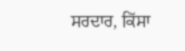ਸਰਦਾਰ, ਕਿੱਸਾ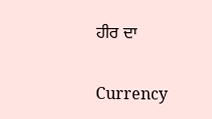ਹੀਰ ਦਾ

Currency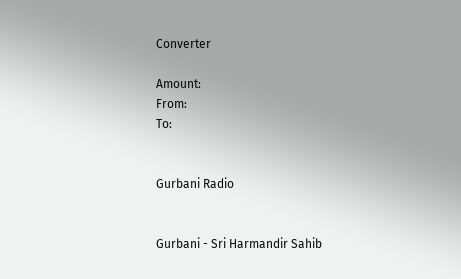Converter

Amount:
From:
To:


Gurbani Radio


Gurbani - Sri Harmandir Sahib